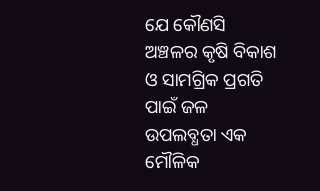ଯେ କୌଣସି ଅଞ୍ଚଳର କୃଷି ବିକାଶ ଓ ସାମଗ୍ରିକ ପ୍ରଗତି ପାଇଁ ଜଳ ଉପଲବ୍ଧତା ଏକ ମୌଳିକ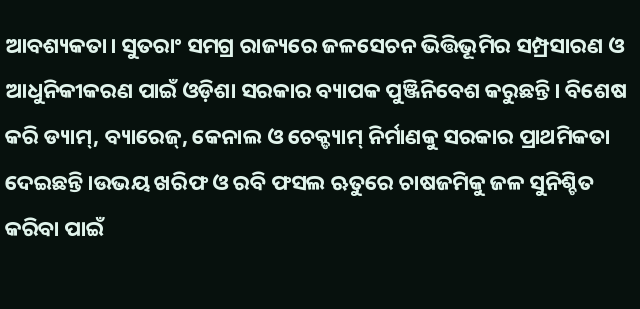ଆବଶ୍ୟକତା। ସୁତରାଂ ସମଗ୍ର ରାଜ୍ୟରେ ଜଳସେଚନ ଭିତ୍ତିଭୂମିର ସମ୍ପ୍ରସାରଣ ଓ ଆଧୁନିକୀକରଣ ପାଇଁ ଓଡ଼ିଶା ସରକାର ବ୍ୟାପକ ପୁଞ୍ଜିନିବେଶ କରୁଛନ୍ତି। ବିଶେଷ କରି ଡ୍ୟାମ୍, ବ୍ୟାରେଜ୍, କେନାଲ ଓ ଚେକ୍ଡ୍ୟାମ୍ ନିର୍ମାଣକୁ ସରକାର ପ୍ରାଥମିକତା ଦେଇଛନ୍ତି।ଉଭୟ ଖରିଫ ଓ ରବି ଫସଲ ଋତୁରେ ଚାଷଜମିକୁ ଜଳ ସୁନିଶ୍ଚିତ କରିବା ପାଇଁ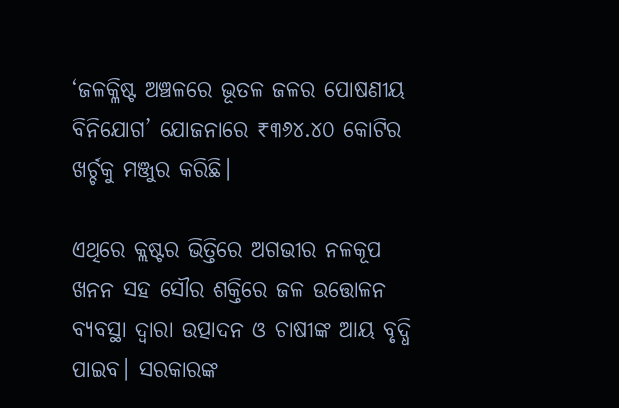‘ଜଳକ୍ଳିଷ୍ଟ ଅଞ୍ଚଳରେ ଭୂତଳ ଜଳର ପୋଷଣୀୟ ବିନିଯୋଗ’ ଯୋଜନାରେ ₹୩୬୪.୪୦ କୋଟିର ଖର୍ଚ୍ଚକୁ ମଞ୍ଜୁର କରିଛି।

ଏଥିରେ କ୍ଲଷ୍ଟର ଭିତ୍ତିରେ ଅଗଭୀର ନଳକୂପ ଖନନ ସହ ସୌର ଶକ୍ତିରେ ଜଳ ଉତ୍ତୋଳନ ବ୍ୟବସ୍ଥା ଦ୍ୱାରା ଉତ୍ପାଦନ ଓ ଚାଷୀଙ୍କ ଆୟ ବୃଦ୍ଧି ପାଇବ। ସରକାରଙ୍କ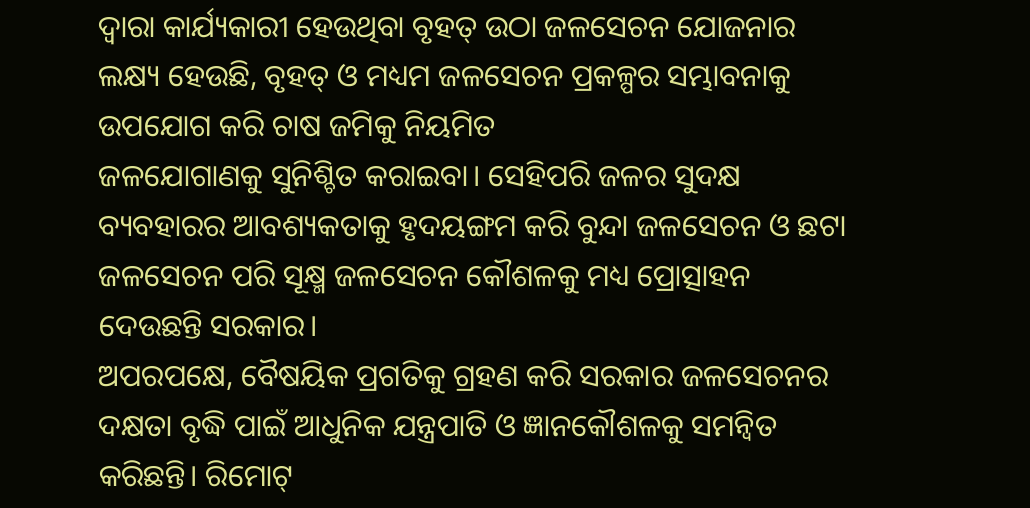ଦ୍ବାରା କାର୍ଯ୍ୟକାରୀ ହେଉଥିବା ବୃହତ୍ ଉଠା ଜଳସେଚନ ଯୋଜନାର ଲକ୍ଷ୍ୟ ହେଉଛି, ବୃହତ୍ ଓ ମଧ୍ୟମ ଜଳସେଚନ ପ୍ରକଳ୍ପର ସମ୍ଭାବନାକୁ ଉପଯୋଗ କରି ଚାଷ ଜମିକୁ ନିୟମିତ
ଜଳଯୋଗାଣକୁ ସୁନିଶ୍ଚିତ କରାଇବା। ସେହିପରି ଜଳର ସୁଦକ୍ଷ ବ୍ୟବହାରର ଆବଶ୍ୟକତାକୁ ହୃଦୟଙ୍ଗମ କରି ବୁନ୍ଦା ଜଳସେଚନ ଓ ଛଟା ଜଳସେଚନ ପରି ସୂକ୍ଷ୍ମ ଜଳସେଚନ କୌଶଳକୁ ମଧ୍ୟ ପ୍ରୋତ୍ସାହନ ଦେଉଛନ୍ତି ସରକାର।
ଅପରପକ୍ଷେ, ବୈଷୟିକ ପ୍ରଗତିକୁ ଗ୍ରହଣ କରି ସରକାର ଜଳସେଚନର ଦକ୍ଷତା ବୃଦ୍ଧି ପାଇଁ ଆଧୁନିକ ଯନ୍ତ୍ରପାତି ଓ ଜ୍ଞାନକୌଶଳକୁ ସମନ୍ବିତ କରିଛନ୍ତି। ରିମୋଟ୍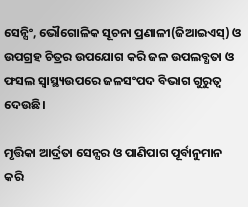ସେନ୍ସିଂ, ଭୌଗୋଳିକ ସୂଚନା ପ୍ରଣାଳୀ(ଜିଆଇଏସ୍) ଓ ଉପଗ୍ରହ ଚିତ୍ରର ଉପଯୋଗ କରି ଜଳ ଉପଲବ୍ଧତା ଓ ଫସଲ ସ୍ବାସ୍ଥ୍ୟଉପରେ ଜଳସଂପଦ ବିଭାଗ ଗୁରୁତ୍ବ ଦେଉଛି।

ମୃତ୍ତିକା ଆର୍ଦ୍ରତା ସେନ୍ସର ଓ ପାଣିପାଗ ପୂର୍ବାନୁମାନ କରି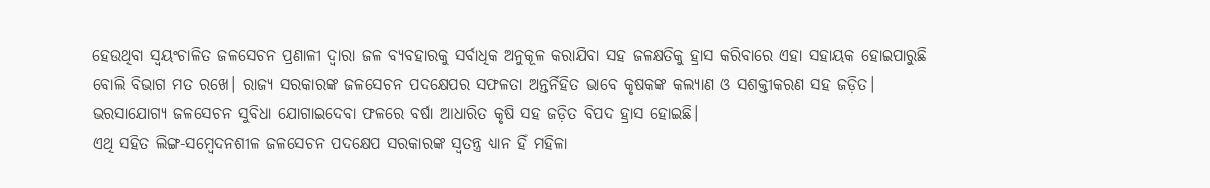ହେଉଥିବା ସ୍ବୟଂଚାଳିତ ଜଳସେଚନ ପ୍ରଣାଳୀ ଦ୍ବାରା ଜଳ ବ୍ୟବହାରକୁ ସର୍ବାଧିକ ଅନୁକୂଳ କରାଯିବା ସହ ଜଳକ୍ଷତିକୁ ହ୍ରାସ କରିବାରେ ଏହା ସହାୟକ ହୋଇପାରୁଛି ବୋଲି ବିଭାଗ ମତ ରଖେ। ରାଜ୍ୟ ସରକାରଙ୍କ ଜଳସେଚନ ପଦକ୍ଷେପର ସଫଳତା ଅନ୍ତର୍ନିହିତ ଭାବେ କୃଷକଙ୍କ କଲ୍ୟାଣ ଓ ସଶକ୍ତୀକରଣ ସହ ଜଡ଼ିତ। ଭରସାଯୋଗ୍ୟ ଜଳସେଚନ ସୁବିଧା ଯୋଗାଇଦେବା ଫଳରେ ବର୍ଷା ଆଧାରିତ କୃଷି ସହ ଜଡ଼ିତ ବିପଦ ହ୍ରାସ ହୋଇଛି।
ଏଥି ସହିତ ଲିଙ୍ଗ-ସମ୍ବେଦନଶୀଳ ଜଳସେଚନ ପଦକ୍ଷେପ ସରକାରଙ୍କ ସ୍ବତନ୍ତ୍ର ଧ୍ୟାନ ହିଁ ମହିଳା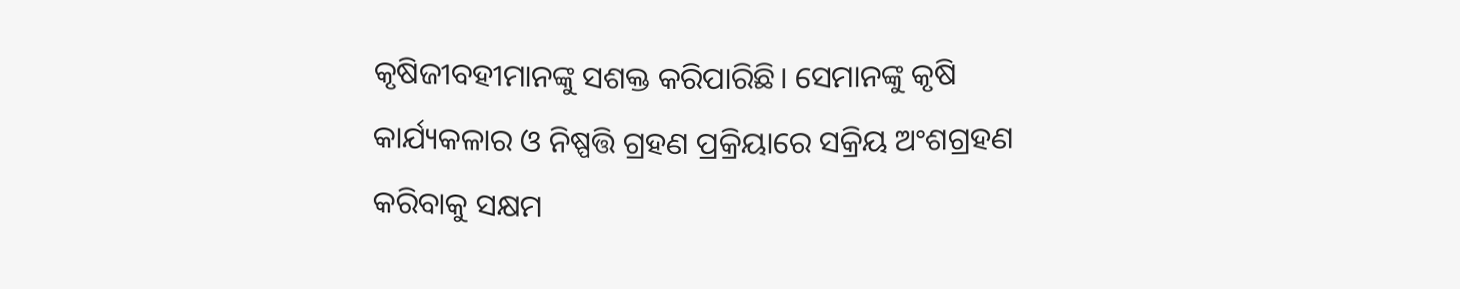କୃଷିଜୀବହୀମାନଙ୍କୁ ସଶକ୍ତ କରିପାରିଛି। ସେମାନଙ୍କୁ କୃଷି କାର୍ଯ୍ୟକଳାର ଓ ନିଷ୍ପତ୍ତି ଗ୍ରହଣ ପ୍ରକ୍ରିୟାରେ ସକ୍ରିୟ ଅଂଶଗ୍ରହଣ କରିବାକୁ ସକ୍ଷମ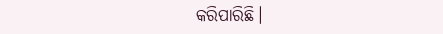କରିପାରିଛି।